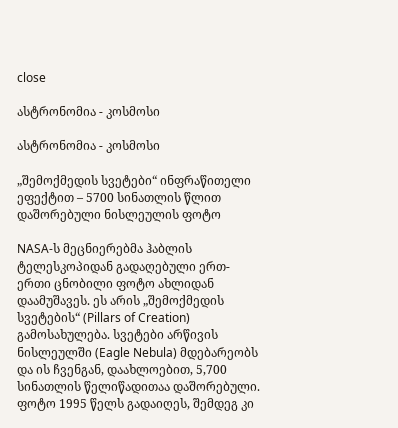close

ასტრონომია - კოსმოსი

ასტრონომია - კოსმოსი

„შემოქმედის სვეტები“ ინფრაწითელი ეფექტით – 5700 სინათლის წლით დაშორებული ნისლეულის ფოტო

NASA-ს მეცნიერებმა ჰაბლის ტელესკოპიდან გადაღებული ერთ-ერთი ცნობილი ფოტო ახლიდან დაამუშავეს. ეს არის „შემოქმედის სვეტების“ (Pillars of Creation) გამოსახულება. სვეტები არწივის ნისლეულში (Eagle Nebula) მდებარეობს და ის ჩვენგან, დაახლოებით, 5,700 სინათლის წელიწადითაა დაშორებული. ფოტო 1995 წელს გადაიღეს, შემდეგ კი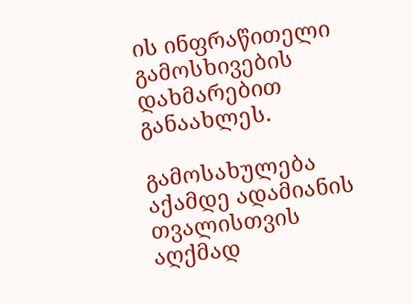ის ინფრაწითელი გამოსხივების დახმარებით განაახლეს.

გამოსახულება აქამდე ადამიანის თვალისთვის აღქმად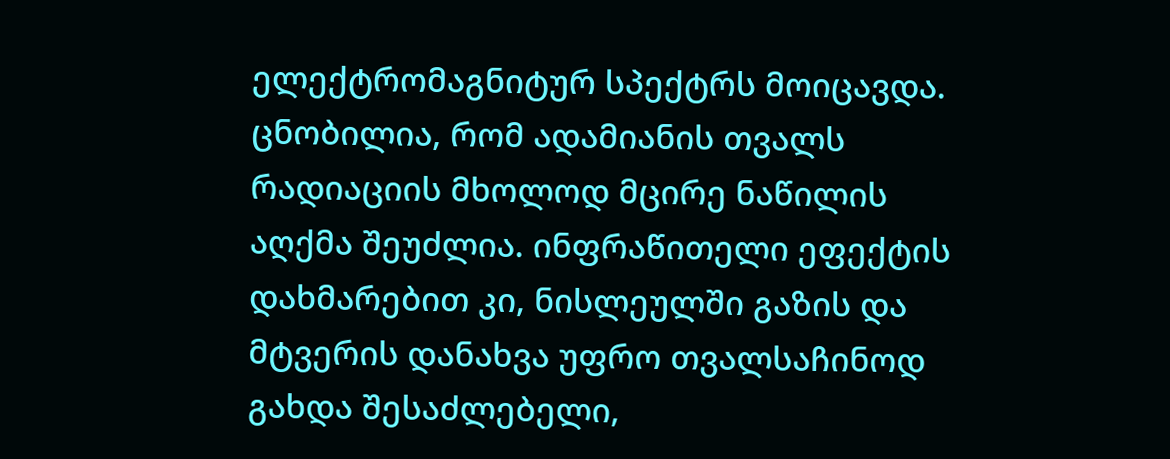ელექტრომაგნიტურ სპექტრს მოიცავდა. ცნობილია, რომ ადამიანის თვალს რადიაციის მხოლოდ მცირე ნაწილის აღქმა შეუძლია. ინფრაწითელი ეფექტის დახმარებით კი, ნისლეულში გაზის და მტვერის დანახვა უფრო თვალსაჩინოდ გახდა შესაძლებელი,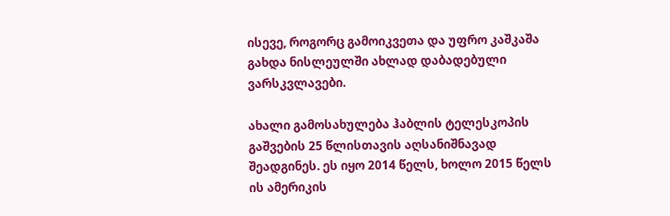ისევე, როგორც გამოიკვეთა და უფრო კაშკაშა გახდა ნისლეულში ახლად დაბადებული ვარსკვლავები.

ახალი გამოსახულება ჰაბლის ტელესკოპის გაშვების 25 წლისთავის აღსანიშნავად შეადგინეს. ეს იყო 2014 წელს, ხოლო 2015 წელს ის ამერიკის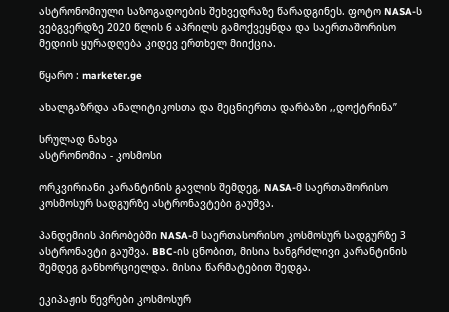ასტრონომიული საზოგადოების შეხვედრაზე წარადგინეს. ფოტო NASA-ს ვებგვერდზე 2020 წლის 6 აპრილს გამოქვეყნდა და საერთაშორისო მედიის ყურადღება კიდევ ერთხელ მიიქცია.

წყარო : marketer.ge

ახალგაზრდა ანალიტიკოსთა და მეცნიერთა დარბაზი ,,დოქტრინა”

სრულად ნახვა
ასტრონომია - კოსმოსი

ორკვირიანი კარანტინის გავლის შემდეგ, NASA-მ საერთაშორისო კოსმოსურ სადგურზე ასტრონავტები გაუშვა.

პანდემიის პირობებში NASA-მ საერთასორისო კოსმოსურ სადგურზე 3 ასტრონავტი გაუშვა. BBC-ის ცნობით, მისია ხანგრძლივი კარანტინის შემდეგ განხორციელდა. მისია წარმატებით შედგა.

ეკიპაჟის წევრები კოსმოსურ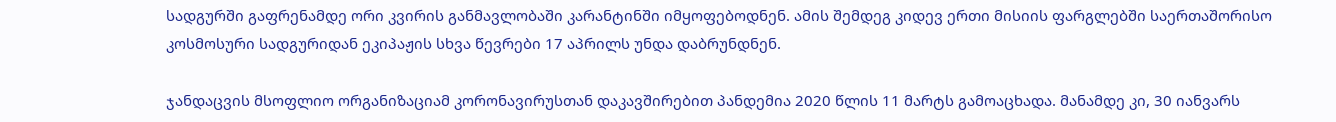სადგურში გაფრენამდე ორი კვირის განმავლობაში კარანტინში იმყოფებოდნენ. ამის შემდეგ კიდევ ერთი მისიის ფარგლებში საერთაშორისო კოსმოსური სადგურიდან ეკიპაჟის სხვა წევრები 17 აპრილს უნდა დაბრუნდნენ.

ჯანდაცვის მსოფლიო ორგანიზაციამ კორონავირუსთან დაკავშირებით პანდემია 2020 წლის 11 მარტს გამოაცხადა. მანამდე კი, 30 იანვარს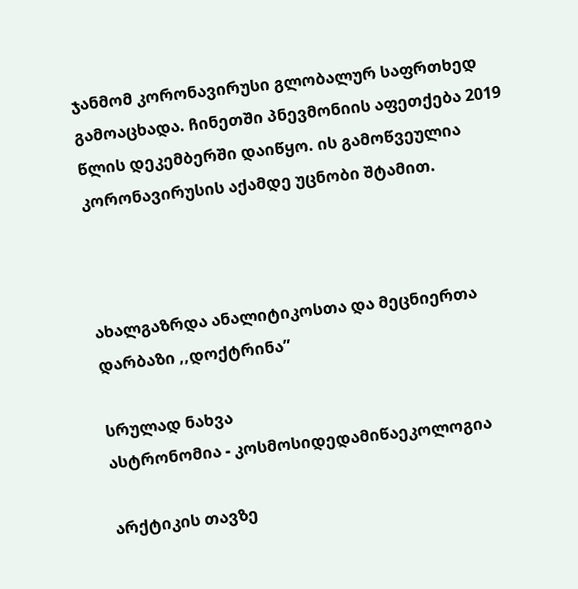ჯანმომ კორონავირუსი გლობალურ საფრთხედ გამოაცხადა. ჩინეთში პნევმონიის აფეთქება 2019 წლის დეკემბერში დაიწყო. ის გამოწვეულია კორონავირუსის აქამდე უცნობი შტამით.



ახალგაზრდა ანალიტიკოსთა და მეცნიერთა დარბაზი ,,დოქტრინა”

სრულად ნახვა
ასტრონომია - კოსმოსიდედამიწაეკოლოგია

არქტიკის თავზე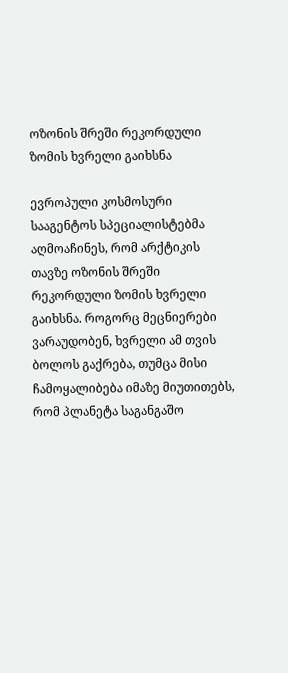ოზონის შრეში რეკორდული ზომის ხვრელი გაიხსნა

ევროპული კოსმოსური სააგენტოს სპეციალისტებმა აღმოაჩინეს, რომ არქტიკის თავზე ოზონის შრეში რეკორდული ზომის ხვრელი გაიხსნა. როგორც მეცნიერები ვარაუდობენ, ხვრელი ამ თვის ბოლოს გაქრება, თუმცა მისი ჩამოყალიბება იმაზე მიუთითებს, რომ პლანეტა საგანგაშო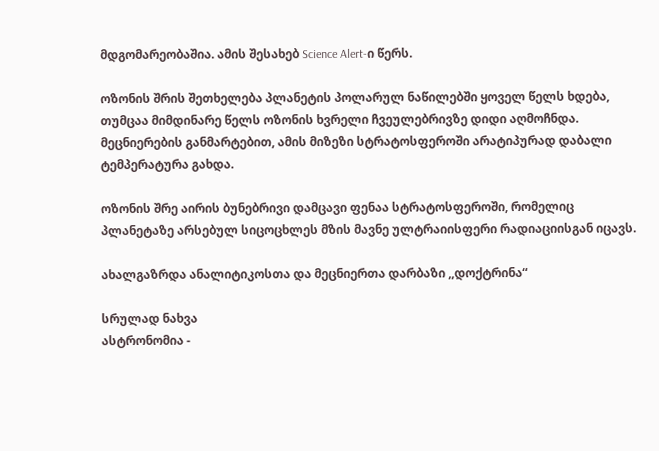მდგომარეობაშია. ამის შესახებ Science Alert-ი წერს.

ოზონის შრის შეთხელება პლანეტის პოლარულ ნაწილებში ყოველ წელს ხდება, თუმცაა მიმდინარე წელს ოზონის ხვრელი ჩვეულებრივზე დიდი აღმოჩნდა. მეცნიერების განმარტებით, ამის მიზეზი სტრატოსფეროში არატიპურად დაბალი ტემპერატურა გახდა.

ოზონის შრე აირის ბუნებრივი დამცავი ფენაა სტრატოსფეროში, რომელიც პლანეტაზე არსებულ სიცოცხლეს მზის მავნე ულტრაიისფერი რადიაციისგან იცავს.

ახალგაზრდა ანალიტიკოსთა და მეცნიერთა დარბაზი ,,დოქტრინა“

სრულად ნახვა
ასტრონომია -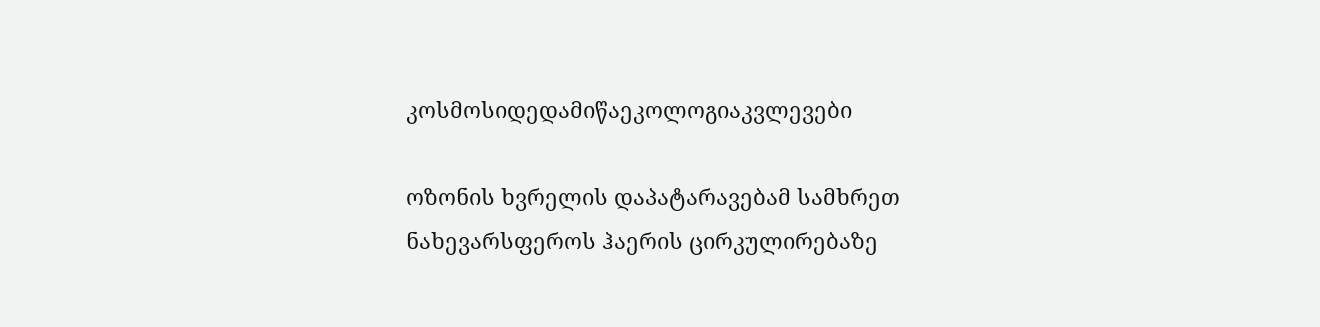კოსმოსიდედამიწაეკოლოგიაკვლევები

ოზონის ხვრელის დაპატარავებამ სამხრეთ ნახევარსფეროს ჰაერის ცირკულირებაზე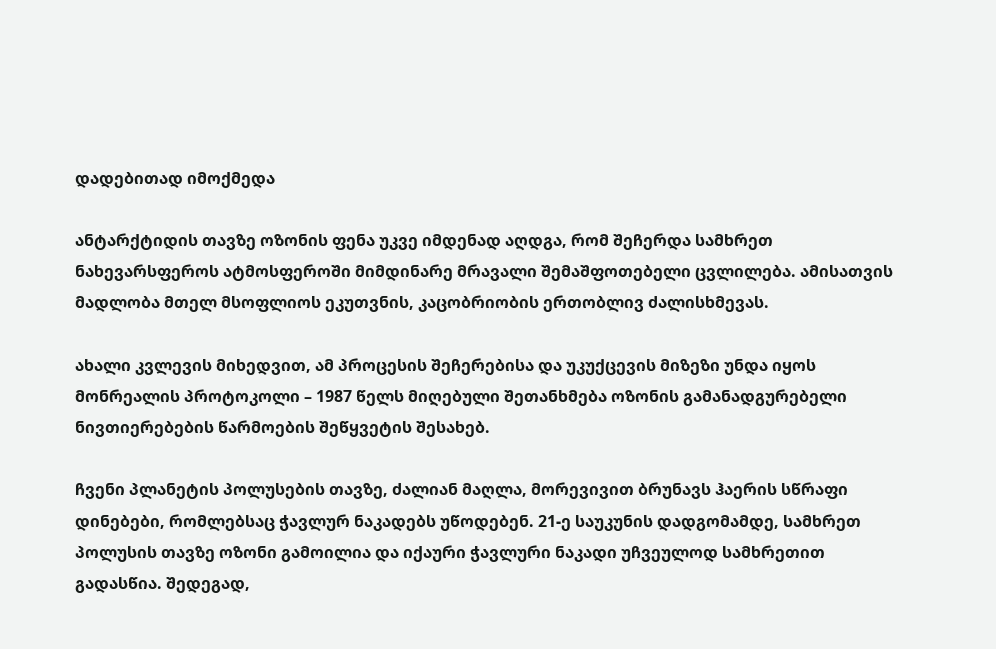დადებითად იმოქმედა

ანტარქტიდის თავზე ოზონის ფენა უკვე იმდენად აღდგა, რომ შეჩერდა სამხრეთ ნახევარსფეროს ატმოსფეროში მიმდინარე მრავალი შემაშფოთებელი ცვლილება. ამისათვის მადლობა მთელ მსოფლიოს ეკუთვნის, კაცობრიობის ერთობლივ ძალისხმევას.

ახალი კვლევის მიხედვით, ამ პროცესის შეჩერებისა და უკუქცევის მიზეზი უნდა იყოს მონრეალის პროტოკოლი – 1987 წელს მიღებული შეთანხმება ოზონის გამანადგურებელი ნივთიერებების წარმოების შეწყვეტის შესახებ.

ჩვენი პლანეტის პოლუსების თავზე, ძალიან მაღლა, მორევივით ბრუნავს ჰაერის სწრაფი დინებები, რომლებსაც ჭავლურ ნაკადებს უწოდებენ. 21-ე საუკუნის დადგომამდე, სამხრეთ პოლუსის თავზე ოზონი გამოილია და იქაური ჭავლური ნაკადი უჩვეულოდ სამხრეთით გადასწია. შედეგად,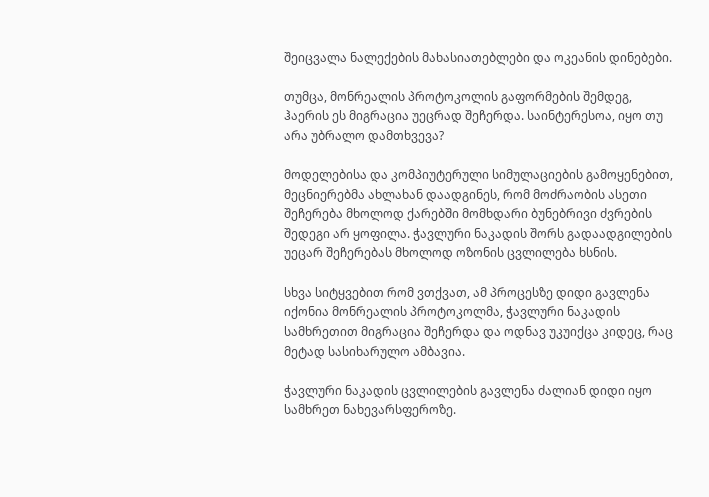შეიცვალა ნალექების მახასიათებლები და ოკეანის დინებები.

თუმცა, მონრეალის პროტოკოლის გაფორმების შემდეგ, ჰაერის ეს მიგრაცია უეცრად შეჩერდა. საინტერესოა, იყო თუ არა უბრალო დამთხვევა?

მოდელებისა და კომპიუტერული სიმულაციების გამოყენებით, მეცნიერებმა ახლახან დაადგინეს, რომ მოძრაობის ასეთი შეჩერება მხოლოდ ქარებში მომხდარი ბუნებრივი ძვრების შედეგი არ ყოფილა. ჭავლური ნაკადის შორს გადაადგილების უეცარ შეჩერებას მხოლოდ ოზონის ცვლილება ხსნის.

სხვა სიტყვებით რომ ვთქვათ, ამ პროცესზე დიდი გავლენა იქონია მონრეალის პროტოკოლმა, ჭავლური ნაკადის სამხრეთით მიგრაცია შეჩერდა და ოდნავ უკუიქცა კიდეც, რაც მეტად სასიხარულო ამბავია.

ჭავლური ნაკადის ცვლილების გავლენა ძალიან დიდი იყო სამხრეთ ნახევარსფეროზე.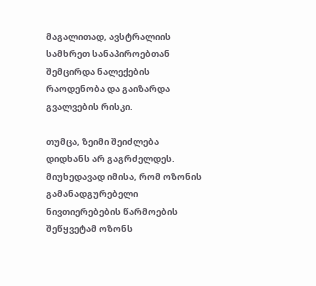მაგალითად, ავსტრალიის სამხრეთ სანაპიროებთან შემცირდა ნალექების რაოდენობა და გაიზარდა გვალვების რისკი.

თუმცა, ზეიმი შეიძლება დიდხანს არ გაგრძელდეს. მიუხედავად იმისა, რომ ოზონის გამანადგურებელი ნივთიერებების წარმოების შეწყვეტამ ოზონს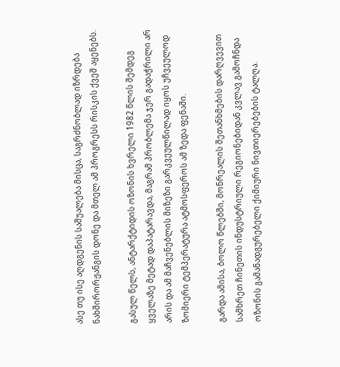ასე თუ ისე აღდგენის საშუალება მისცა, საგრძნობლად იზრდება ნახშირორჟანგის დონე და მთელ ამ პროგრესს რისკის ქვეშ აყენებს.

გასულ წელს, ანტარქტიდის ოზონის ხვრელი 1982 წლის შემდეგ ყველაზე მეტად დაპატარავდა, მაგრამ პრობლემა ჯერ გადაჭრილი არ არის და ამ მაჩვენებლის მიზეზი გარკვეულწილად იყოს უჩვეულოდ ზომიერი ტემპერატურა ატმოსფეროს ამ ზედა ფენაში.

გარდა ამისა, ბოლო წლებში, მონრეალის შეთანხმების დარღვევით სამხრეთ ჩინეთის ინდუსტრიული რეგიონებიდან კვლავ გამოჩნდა ოზონის გამანადგურებელი ქიმიური ნივთიერებების ტალღა.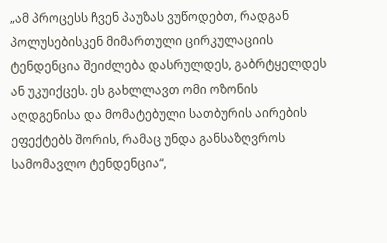„ამ პროცესს ჩვენ პაუზას ვუწოდებთ, რადგან პოლუსებისკენ მიმართული ცირკულაციის ტენდენცია შეიძლება დასრულდეს, გაბრტყელდეს ან უკუიქცეს. ეს გახლლავთ ომი ოზონის აღდგენისა და მომატებული სათბურის აირების ეფექტებს შორის, რამაც უნდა განსაზღვროს სამომავლო ტენდენცია“,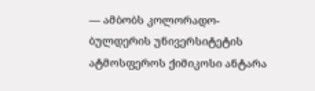— ამბობს კოლორადო-ბულდერის უნივერსიტეტის ატმოსფეროს ქიმიკოსი ანტარა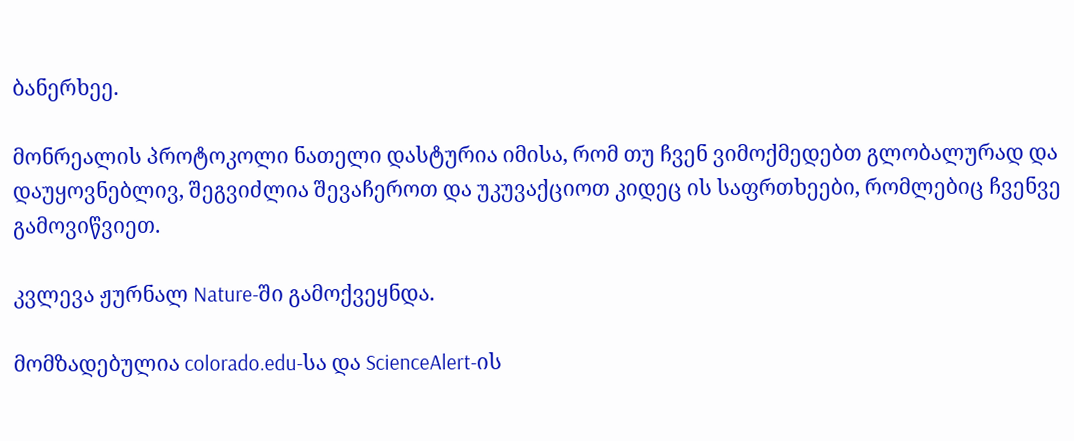ბანერხეე.

მონრეალის პროტოკოლი ნათელი დასტურია იმისა, რომ თუ ჩვენ ვიმოქმედებთ გლობალურად და დაუყოვნებლივ, შეგვიძლია შევაჩეროთ და უკუვაქციოთ კიდეც ის საფრთხეები, რომლებიც ჩვენვე გამოვიწვიეთ.

კვლევა ჟურნალ Nature-ში გამოქვეყნდა.

მომზადებულია colorado.edu-სა და ScienceAlert-ის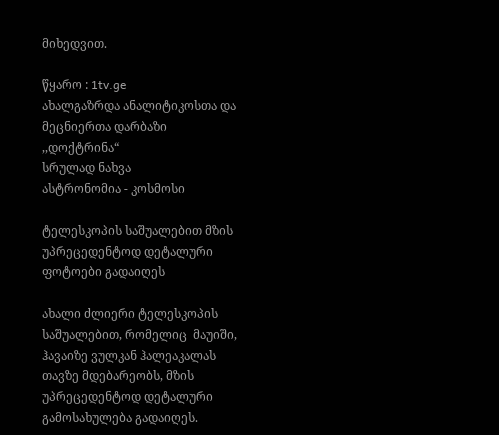მიხედვით.

წყარო : 1tv.ge
ახალგაზრდა ანალიტიკოსთა და მეცნიერთა დარბაზი ,,დოქტრინა“
სრულად ნახვა
ასტრონომია - კოსმოსი

ტელესკოპის საშუალებით მზის უპრეცედენტოდ დეტალური ფოტოები გადაიღეს

ახალი ძლიერი ტელესკოპის საშუალებით, რომელიც  მაუიში, ჰავაიზე ვულკან ჰალეაკალას თავზე მდებარეობს, მზის უპრეცედენტოდ დეტალური გამოსახულება გადაიღეს.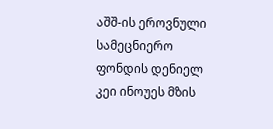აშშ-ის ეროვნული სამეცნიერო ფონდის დენიელ კეი ინოუეს მზის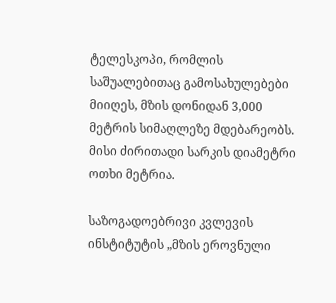ტელესკოპი, რომლის საშუალებითაც გამოსახულებები მიიღეს, მზის დონიდან 3,000 მეტრის სიმაღლეზე მდებარეობს. მისი ძირითადი სარკის დიამეტრი ოთხი მეტრია.

საზოგადოებრივი კვლევის ინსტიტუტის „მზის ეროვნული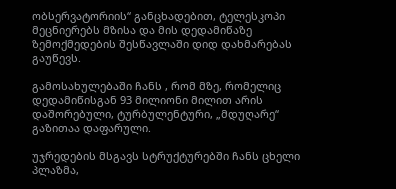ობსერვატორიის“ განცხადებით, ტელესკოპი მეცნიერებს მზისა და მის დედამიწაზე ზემოქმედების შესწავლაში დიდ დახმარებას გაუწევს.

გამოსახულებაში ჩანს , რომ მზე, რომელიც დედამიწისგან 93 მილიონი მილით არის დაშორებული, ტურბულენტური, „მდუღარე“ გაზითაა დაფარული.

უჯრედების მსგავს სტრუქტურებში ჩანს ცხელი პლაზმა,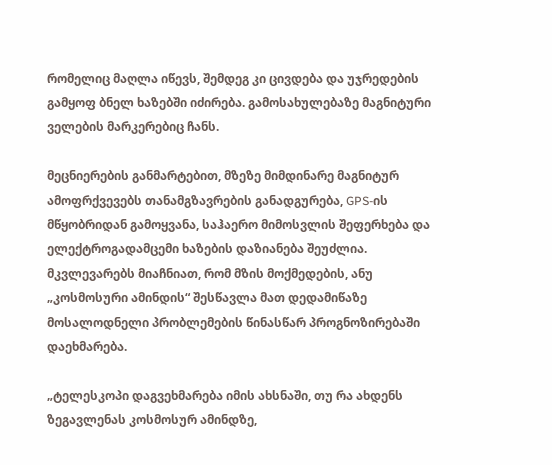რომელიც მაღლა იწევს, შემდეგ კი ცივდება და უჯრედების გამყოფ ბნელ ხაზებში იძირება. გამოსახულებაზე მაგნიტური ველების მარკერებიც ჩანს.

მეცნიერების განმარტებით, მზეზე მიმდინარე მაგნიტურ ამოფრქვევებს თანამგზავრების განადგურება, GPS-ის მწყობრიდან გამოყვანა, საჰაერო მიმოსვლის შეფერხება და ელექტროგადამცემი ხაზების დაზიანება შეუძლია. მკვლევარებს მიაჩნიათ, რომ მზის მოქმედების, ანუ „კოსმოსური ამინდის“ შესწავლა მათ დედამიწაზე მოსალოდნელი პრობლემების წინასწარ პროგნოზირებაში დაეხმარება.

„ტელესკოპი დაგვეხმარება იმის ახსნაში, თუ რა ახდენს ზეგავლენას კოსმოსურ ამინდზე,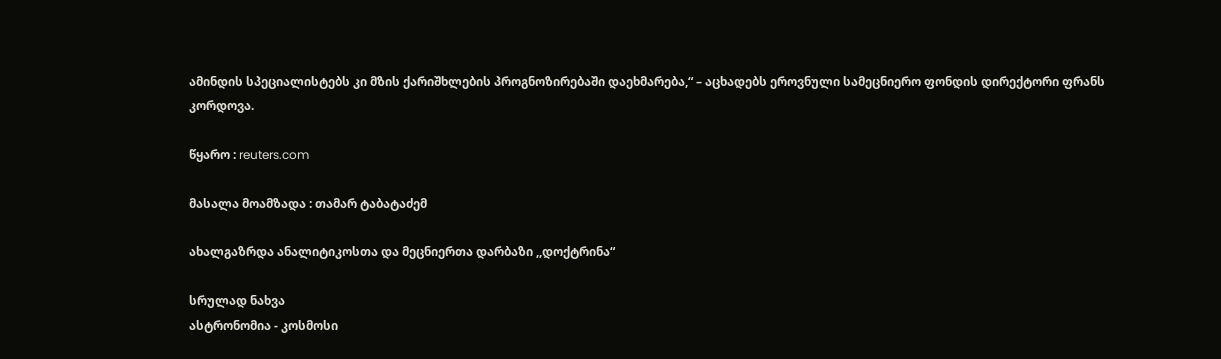ამინდის სპეციალისტებს კი მზის ქარიშხლების პროგნოზირებაში დაეხმარება,“ – აცხადებს ეროვნული სამეცნიერო ფონდის დირექტორი ფრანს კორდოვა.

წყარო : reuters.com

მასალა მოამზადა : თამარ ტაბატაძემ

ახალგაზრდა ანალიტიკოსთა და მეცნიერთა დარბაზი ,,დოქტრინა“

სრულად ნახვა
ასტრონომია - კოსმოსი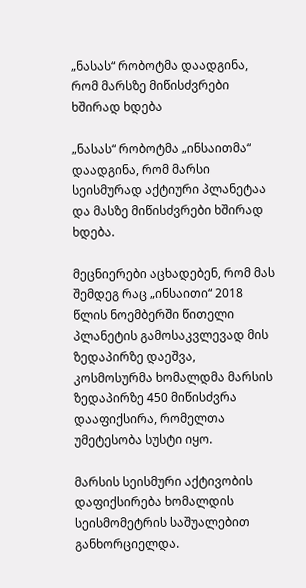„ნასას“ რობოტმა დაადგინა, რომ მარსზე მიწისძვრები ხშირად ხდება

„ნასას“ რობოტმა „ინსაითმა“ დაადგინა, რომ მარსი სეისმურად აქტიური პლანეტაა და მასზე მიწისძვრები ხშირად ხდება.

მეცნიერები აცხადებენ, რომ მას შემდეგ რაც „ინსაითი“ 2018 წლის ნოემბერში წითელი პლანეტის გამოსაკვლევად მის ზედაპირზე დაეშვა,  კოსმოსურმა ხომალდმა მარსის ზედაპირზე 450 მიწისძვრა დააფიქსირა, რომელთა უმეტესობა სუსტი იყო.

მარსის სეისმური აქტივობის დაფიქსირება ხომალდის სეისმომეტრის საშუალებით განხორციელდა.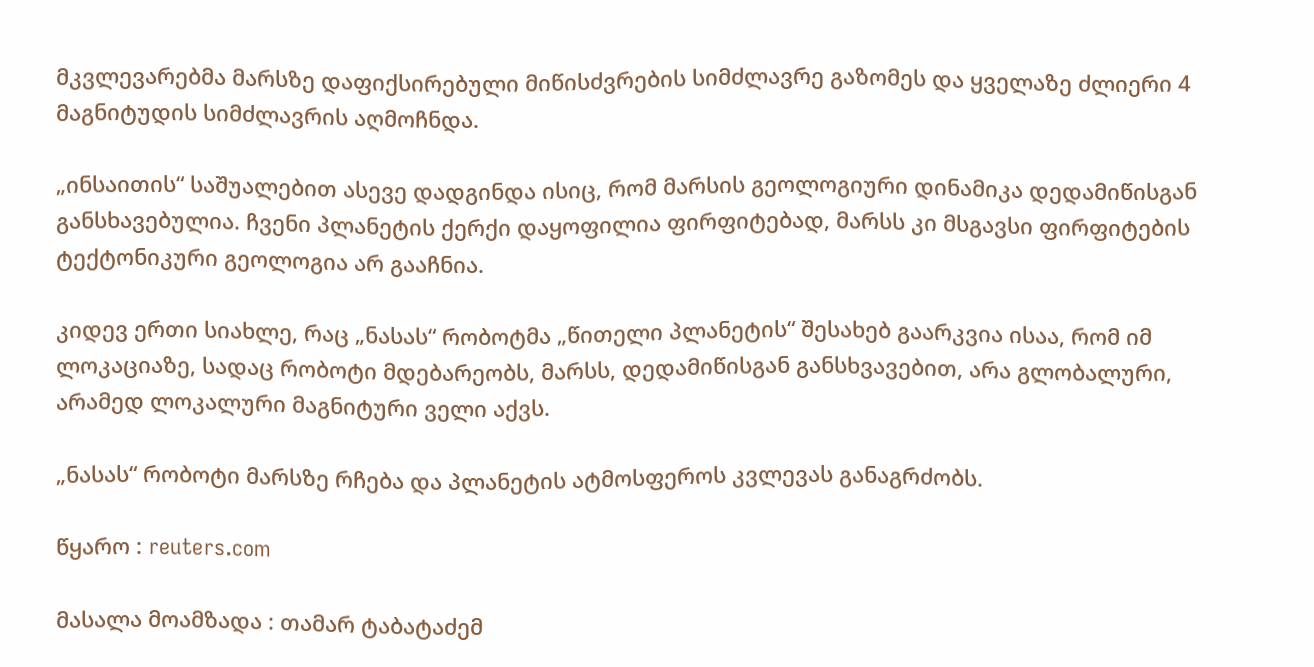მკვლევარებმა მარსზე დაფიქსირებული მიწისძვრების სიმძლავრე გაზომეს და ყველაზე ძლიერი 4 მაგნიტუდის სიმძლავრის აღმოჩნდა.

„ინსაითის“ საშუალებით ასევე დადგინდა ისიც, რომ მარსის გეოლოგიური დინამიკა დედამიწისგან განსხავებულია. ჩვენი პლანეტის ქერქი დაყოფილია ფირფიტებად, მარსს კი მსგავსი ფირფიტების ტექტონიკური გეოლოგია არ გააჩნია.

კიდევ ერთი სიახლე, რაც „ნასას“ რობოტმა „წითელი პლანეტის“ შესახებ გაარკვია ისაა, რომ იმ ლოკაციაზე, სადაც რობოტი მდებარეობს, მარსს, დედამიწისგან განსხვავებით, არა გლობალური, არამედ ლოკალური მაგნიტური ველი აქვს.

„ნასას“ რობოტი მარსზე რჩება და პლანეტის ატმოსფეროს კვლევას განაგრძობს.

წყარო : reuters.com

მასალა მოამზადა : თამარ ტაბატაძემ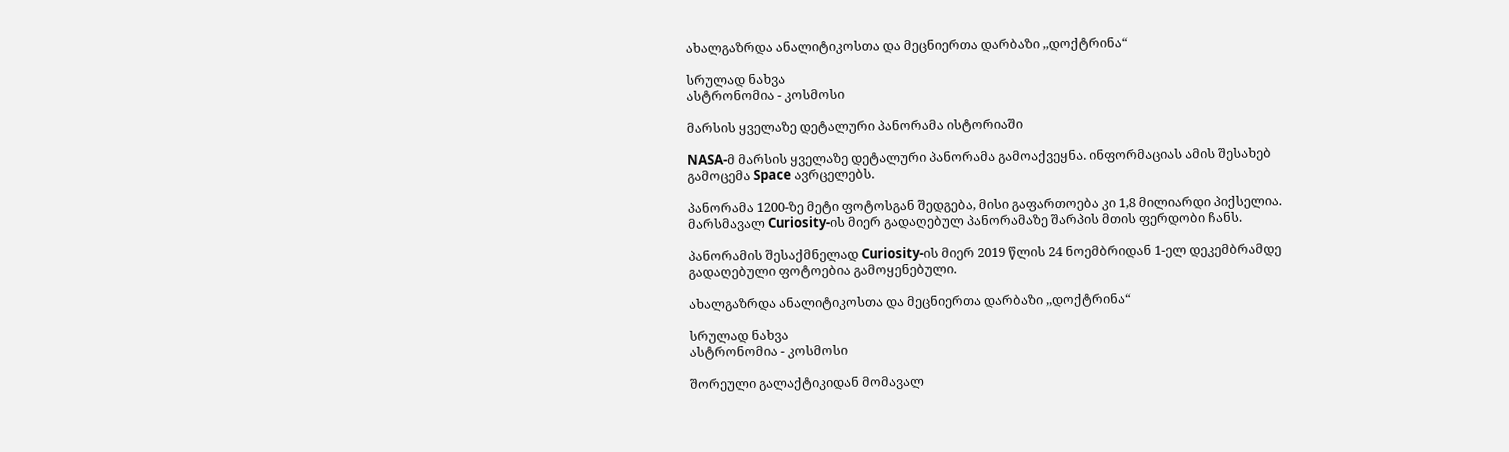ახალგაზრდა ანალიტიკოსთა და მეცნიერთა დარბაზი ,,დოქტრინა“

სრულად ნახვა
ასტრონომია - კოსმოსი

მარსის ყველაზე დეტალური პანორამა ისტორიაში

NASA-მ მარსის ყველაზე დეტალური პანორამა გამოაქვეყნა. ინფორმაციას ამის შესახებ გამოცემა Space ავრცელებს.

პანორამა 1200-ზე მეტი ფოტოსგან შედგება, მისი გაფართოება კი 1,8 მილიარდი პიქსელია. მარსმავალ Curiosity-ის მიერ გადაღებულ პანორამაზე შარპის მთის ფერდობი ჩანს.

პანორამის შესაქმნელად Curiosity-ის მიერ 2019 წლის 24 ნოემბრიდან 1-ელ დეკემბრამდე გადაღებული ფოტოებია გამოყენებული.

ახალგაზრდა ანალიტიკოსთა და მეცნიერთა დარბაზი ,,დოქტრინა“

სრულად ნახვა
ასტრონომია - კოსმოსი

შორეული გალაქტიკიდან მომავალ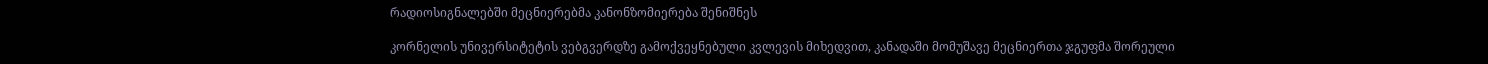რადიოსიგნალებში მეცნიერებმა კანონზომიერება შენიშნეს

კორნელის უნივერსიტეტის ვებგვერდზე გამოქვეყნებული კვლევის მიხედვით, კანადაში მომუშავე მეცნიერთა ჯგუფმა შორეული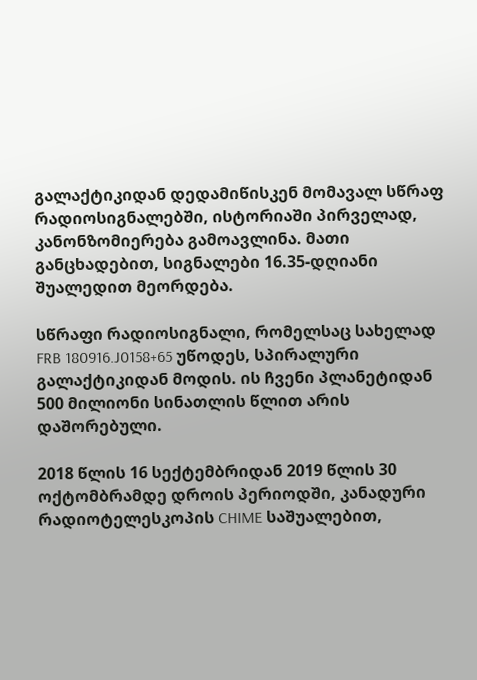გალაქტიკიდან დედამიწისკენ მომავალ სწრაფ რადიოსიგნალებში, ისტორიაში პირველად, კანონზომიერება გამოავლინა. მათი განცხადებით, სიგნალები 16.35-დღიანი შუალედით მეორდება.

სწრაფი რადიოსიგნალი, რომელსაც სახელად FRB 180916.J0158+65 უწოდეს, სპირალური გალაქტიკიდან მოდის. ის ჩვენი პლანეტიდან 500 მილიონი სინათლის წლით არის დაშორებული.

2018 წლის 16 სექტემბრიდან 2019 წლის 30 ოქტომბრამდე დროის პერიოდში, კანადური რადიოტელესკოპის CHIME საშუალებით,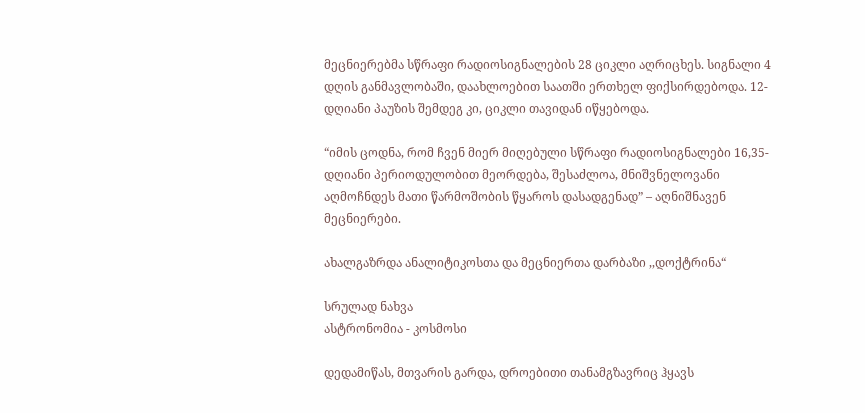მეცნიერებმა სწრაფი რადიოსიგნალების 28 ციკლი აღრიცხეს. სიგნალი 4 დღის განმავლობაში, დაახლოებით საათში ერთხელ ფიქსირდებოდა. 12-დღიანი პაუზის შემდეგ კი, ციკლი თავიდან იწყებოდა.

“იმის ცოდნა, რომ ჩვენ მიერ მიღებული სწრაფი რადიოსიგნალები 16,35-დღიანი პერიოდულობით მეორდება, შესაძლოა, მნიშვნელოვანი აღმოჩნდეს მათი წარმოშობის წყაროს დასადგენად” – აღნიშნავენ მეცნიერები.

ახალგაზრდა ანალიტიკოსთა და მეცნიერთა დარბაზი ,,დოქტრინა“

სრულად ნახვა
ასტრონომია - კოსმოსი

დედამიწას, მთვარის გარდა, დროებითი თანამგზავრიც ჰყავს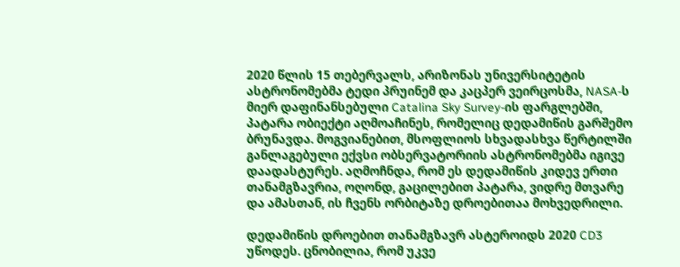2020 წლის 15 თებერვალს, არიზონას უნივერსიტეტის ასტრონომებმა ტედი პრუინემ და კაცპერ ვეირცოსმა, NASA-ს მიერ დაფინანსებული Catalina Sky Survey-ის ფარგლებში, პატარა ობიექტი აღმოაჩინეს, რომელიც დედამიწის გარშემო ბრუნავდა. მოგვიანებით, მსოფლიოს სხვადასხვა წერტილში განლაგებული ექვსი ობსერვატორიის ასტრონომებმა იგივე დაადასტურეს. აღმოჩნდა, რომ ეს დედამიწის კიდევ ერთი თანამგზავრია, ოღონდ, გაცილებით პატარა, ვიდრე მთვარე და ამასთან, ის ჩვენს ორბიტაზე დროებითაა მოხვედრილი.

დედამიწის დროებით თანამგზავრ ასტეროიდს 2020 CD3 უწოდეს. ცნობილია, რომ უკვე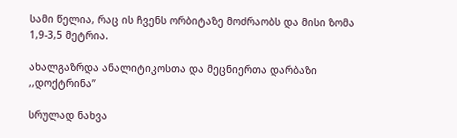სამი წელია, რაც ის ჩვენს ორბიტაზე მოძრაობს და მისი ზომა 1,9-3,5 მეტრია.

ახალგაზრდა ანალიტიკოსთა და მეცნიერთა დარბაზი ,,დოქტრინა”

სრულად ნახვა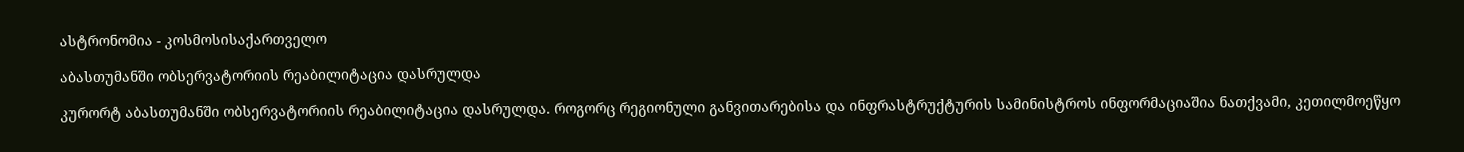ასტრონომია - კოსმოსისაქართველო

აბასთუმანში ობსერვატორიის რეაბილიტაცია დასრულდა

კურორტ აბასთუმანში ობსერვატორიის რეაბილიტაცია დასრულდა. როგორც რეგიონული განვითარებისა და ინფრასტრუქტურის სამინისტროს ინფორმაციაშია ნათქვამი, კეთილმოეწყო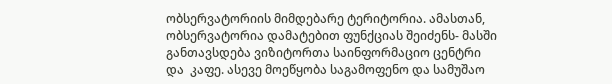ობსერვატორიის მიმდებარე ტერიტორია. ამასთან, ობსერვატორია დამატებით ფუნქციას შეიძენს- მასში განთავსდება ვიზიტორთა საინფორმაციო ცენტრი და  კაფე. ასევე მოეწყობა საგამოფენო და სამუშაო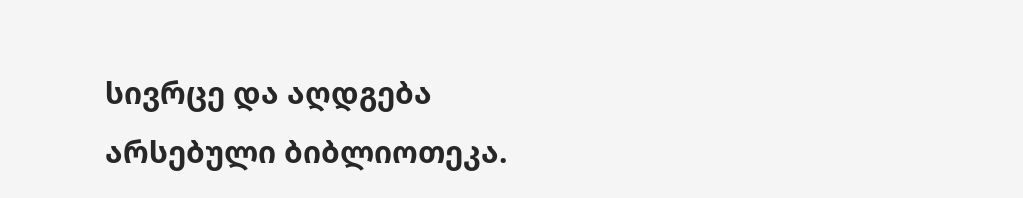სივრცე და აღდგება არსებული ბიბლიოთეკა.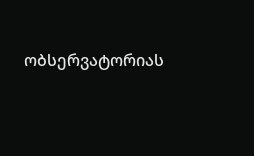ობსერვატორიას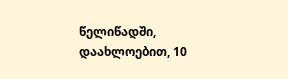წელიწადში, დაახლოებით, 10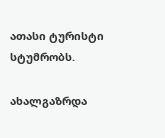ათასი ტურისტი სტუმრობს.

ახალგაზრდა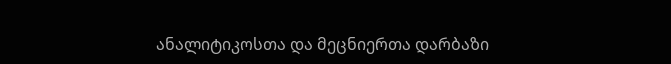ანალიტიკოსთა და მეცნიერთა დარბაზი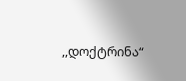,,დოქტრინა“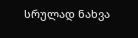სრულად ნახვა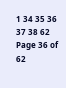1 34 35 36 37 38 62
Page 36 of 62